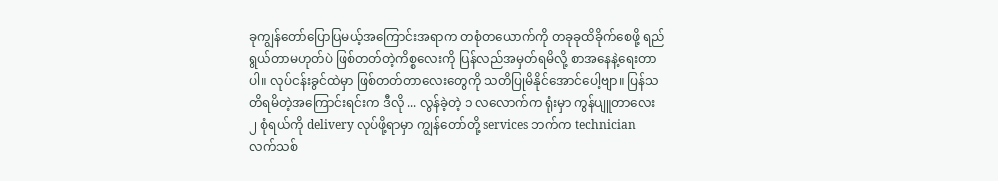ခုကျွန်တော်ပြောပြမယ့်အကြောင်းအရာက တစုံတယောက်ကို တခုခုထိခိုက်စေဖို့ ရည်ရွယ်တာမဟုတ်ပဲ ဖြစ်တတ်တဲ့ကိစ္စလေးကို ပြန်လည်အမှတ်ရမိလို့ စာအနေနဲ့ရေးတာပါ။ လုပ်ငန်းခွင်ထဲမှာ ဖြစ်တတ်တာလေးတွေကို သတိပြုမိနိုင်အောင်ပေါ့ဗျာ။ ပြန်သတိရမိတဲ့အကြောင်းရင်းက ဒီလို ... လွန်ခဲ့တဲ့ ၁ လလောက်က ရုံးမှာ ကွန်ပျူတာလေး ၂ စုံရယ်ကို delivery လုပ်ဖို့ရာမှာ ကျွန်တော်တို့ services ဘက်က technician လက်သစ်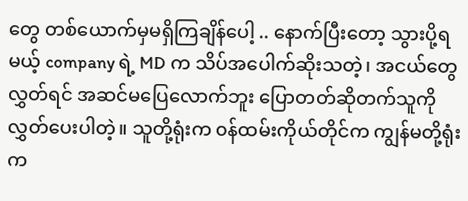တွေ တစ်ယောက်မှမရှိကြချိန်ပေါ့ .. နောက်ပြီးတော့ သွားပို့ရမယ့် company ရဲ့ MD က သိပ်အပေါက်ဆိုးသတဲ့၊ အငယ်တွေလွှတ်ရင် အဆင်မပြေလောက်ဘူး ပြောတတ်ဆိုတက်သူကို လွှတ်ပေးပါတဲ့။ သူတို့ရုံးက ၀န်ထမ်းကိုယ်တိုင်က ကျွန်မတို့ရုံးက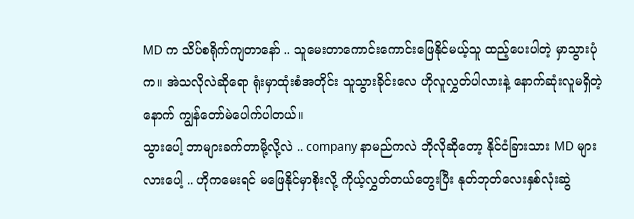MD က သိပ်စရိုက်ကျတာနော် .. သူမေးတာကောင်းကောင်းဖြေနိုင်မယ့်သူ ထည့်ပေးပါတဲ့ မှာသွားပုံက။ အဲသလိုလဲဆိုရော ရုံးမှာထုံးစံအတိုင်း သူသွားခိုင်းလေ ဟိုလူလွှတ်ပါလားနဲ့ နောက်ဆုံးလူမရှိတဲ့နောက် ကျွန်တော်မဲပေါက်ပါတယ်။
သွားပေါ့ ဘာများခက်တာမို့လို့လဲ .. company နာမည်ကလဲ ဘိုလိုဆိုတော့ နိုင်ငံခြားသား MD များလားပေါ့ .. ဟိုကမေးရင် မဖြေနိုင်မှာစိုးလို့ ကိုယ့်လွှတ်တယ်တွေးပြီး နုတ်ဘုတ်လေးနှစ်လုံးဆွဲ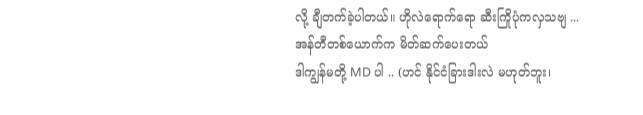လို့ ချီတက်ခဲ့ပါတယ်။ ဟိုလဲရောက်ရော ဆီးကြိုပုံကလှသဗျ ...
အန်တီတစ်ယောက်က မိတ်ဆက်ပေးတယ်
ဒါကျွန်မတို့ MD ပါ .. (ဟင် နိုင်ငံခြားဒါးလဲ မဟုတ်ဘူး၊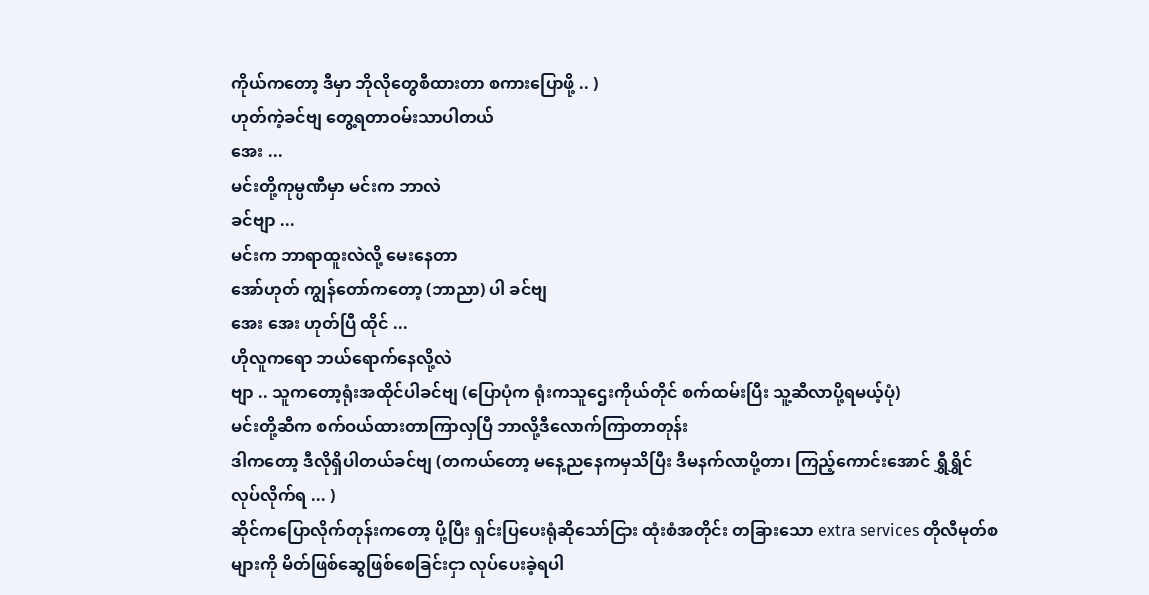ကိုယ်ကတော့ ဒီမှာ ဘိုလိုတွေစီထားတာ စကားပြောဖို့ .. )
ဟုတ်ကဲ့ခင်ဗျ တွေ့ရတာဝမ်းသာပါတယ်
အေး ...
မင်းတို့ကုမ္ပဏီမှာ မင်းက ဘာလဲ
ခင်ဗျာ ...
မင်းက ဘာရာထူးလဲလို့ မေးနေတာ
အော်ဟုတ် ကျွန်တော်ကတော့ (ဘာညာ) ပါ ခင်ဗျ
အေး အေး ဟုတ်ပြီ ထိုင် ...
ဟိုလူကရော ဘယ်ရောက်နေလို့လဲ
ဗျာ .. သူကတော့ရုံးအထိုင်ပါခင်ဗျ (ပြောပုံက ရုံးကသူဌေးကိုယ်တိုင် စက်ထမ်းပြီး သူ့ဆီလာပို့ရမယ့်ပုံ)
မင်းတို့ဆီက စက်ဝယ်ထားတာကြာလှပြီ ဘာလို့ဒီလောက်ကြာတာတုန်း
ဒါကတော့ ဒီလိုရှိပါတယ်ခင်ဗျ (တကယ်တော့ မနေ့ညနေကမှသိပြီး ဒီမနက်လာပို့တာ၊ ကြည့်ကောင်းအောင် ရွှီရွှိင်လုပ်လိုက်ရ ... )
ဆိုင်ကပြောလိုက်တုန်းကတော့ ပို့ပြီး ရှင်းပြပေးရုံဆိုသော်ငြား ထုံးစံအတိုင်း တခြားသော extra services တိုလီမုတ်စများကို မိတ်ဖြစ်ဆွေဖြစ်စေခြင်းငှာ လုပ်ပေးခဲ့ရပါ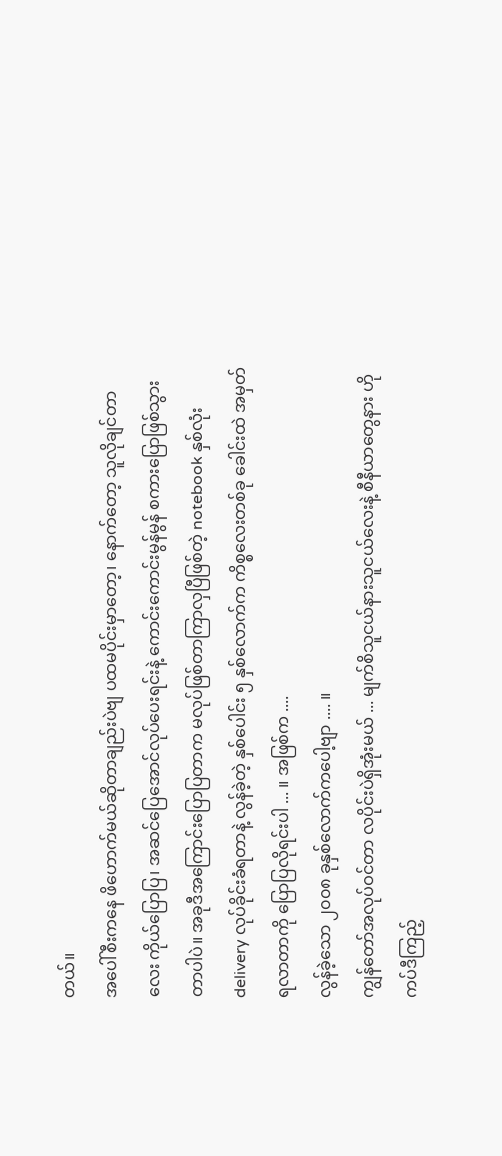တယ်။
အပေါ်စီးကနေ ဖိဟောက်မယ်ဆိုတာချည်းပဲဗျ ပထမပိုင်းမှာတော့၊ နောက်တော့ သူလိုချင်တာလေး ကိုယ်ပြောပြ၊ အဆင်ပြေအောင်လုပ်ပေးရင်းနဲ့ ကောင်းကောင်းမွန်မွန် စကားပြောဖြစ်သွားတာပါပဲ။ အခုဒီအကြောင်းပြောပြတာက မလုပ်ဖြစ်တာကြာလှပြီဖြစ်တဲ့ notebook နှစ်လုံး delivery လုပ်ခိုင်းခံရတာနဲ့ လွန်ခဲ့တဲ့ နှစ်ပေါင်း ၅ နှစ်လောက်က ကိစ္စလေးတစ်ခု ခေါင်းထဲ အမှတ်ရလာတာကို ပြောပြလိုရင်းပါ ... ။ အဖြစ်က ....
လွန်ခဲ့သော ၂၀၀၈ ခုနှစ်လောက်ကပေါ့ဗျာ .... ။
ကျွန်တော်အလုပ်ဝင်တာ လပိုင်းပဲရှိအုံးမယ် ... မျက်စိသူငယ်နားသူငယ်လေးနဲ့ စီနီယာတွေနား ဟိုကပ်ဒီကြည့်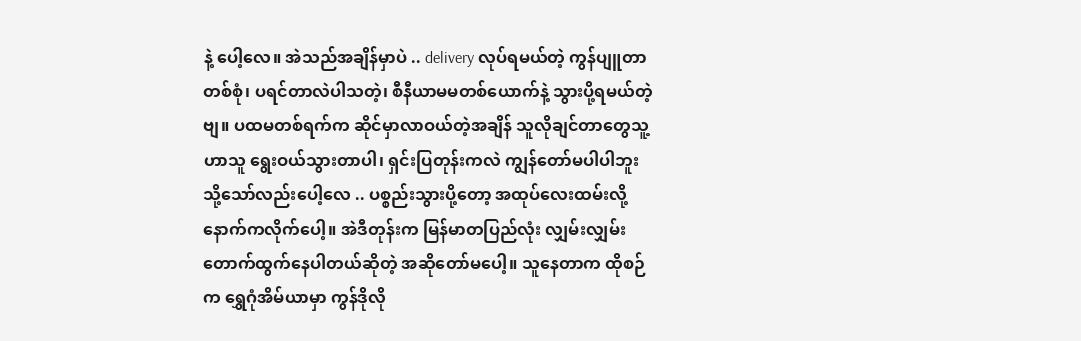နဲ့ ပေါ့လေ။ အဲသည်အချိန်မှာပဲ .. delivery လုပ်ရမယ်တဲ့ ကွန်ပျူတာတစ်စုံ၊ ပရင်တာလဲပါသတဲ့၊ စီနီယာမမတစ်ယောက်နဲ့ သွားပို့ရမယ်တဲ့ဗျ။ ပထမတစ်ရက်က ဆိုင်မှာလာဝယ်တဲ့အချိန် သူလိုချင်တာတွေသူ့ဟာသူ ရွေးဝယ်သွားတာပါ၊ ရှင်းပြတုန်းကလဲ ကျွန်တော်မပါပါဘူး သို့သော်လည်းပေါ့လေ .. ပစ္စည်းသွားပို့တော့ အထုပ်လေးထမ်းလို့ နောက်ကလိုက်ပေါ့။ အဲဒီတုန်းက မြန်မာတပြည်လုံး လျှမ်းလျှမ်းတောက်ထွက်နေပါတယ်ဆိုတဲ့ အဆိုတော်မပေါ့။ သူနေတာက ထိုစဉ်က ရွှေဂုံအိမ်ယာမှာ ကွန်ဒိုလို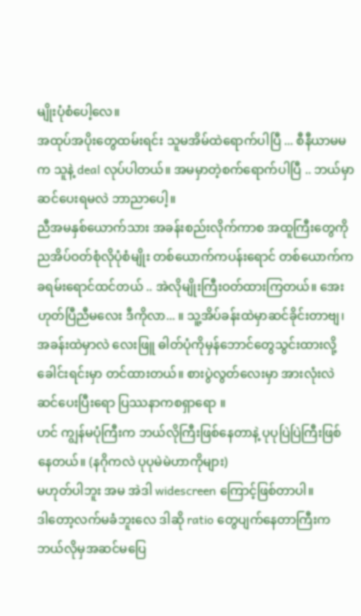မျိုးပုံစံပေါ့လေ။
အထုပ်အပိုးတွေထမ်းရင်း သူမအိမ်ထဲရောက်ပါပြီ ... စီနီယာမမက သူနဲ့ deal လုပ်ပါတယ်။ အမမှာတဲ့စက်ရောက်ပါပြီ .. ဘယ်မှာဆင်ပေးရမလဲ ဘာညာပေါ့။
ညီအမနှစ်ယောက်သား အခန်းစည်းလိုက်ကာစ အထူကြီးတွေကို ညအိပ်ဝတ်စုံလိုပုံစံမျိုး တစ်ယောက်ကပန်းရောင် တစ်ယောက်က ခရမ်းရောင်ထင်တယ် .. အဲလိုမျိုးကြီးဝတ်ထားကြတယ်။ အေး ဟုတ်ပြီညီမလေး ဒီကိုလာ... ။ သူ့အိပ်ခန်းထဲမှာဆင်ခိုင်းတာဗျ၊ အခန်းထဲမှာလဲ လေးဖြူ ဓါတ်ပုံကိုမှန်ဘောင်တွေသွင်းထားလို့ ခေါင်းရင်းမှာ တင်ထားတယ်။ စားပွဲလွတ်လေးမှာ အားလုံးလဲ ဆင်ပေးပြီးရော ပြဿနာကစရှာရော ။
ဟင် ကျွန်မပုံကြီးက ဘယ်လိုကြီးဖြစ်နေတာနဲ့ ပုပုပြဲပြဲကြီးဖြစ်နေတယ်။ (နဂိုကလဲ ပုပုမဲမဲဟာကိုများ)
မဟုတ်ပါဘူး အမ အဲဒါ widescreen ကြောင့်ဖြစ်တာပါ။
ဒါတော့လက်မခံဘူးလေ ဒါဆို ratio တွေပျက်နေတာကြီးက ဘယ်လိုမှအဆင်မပြေ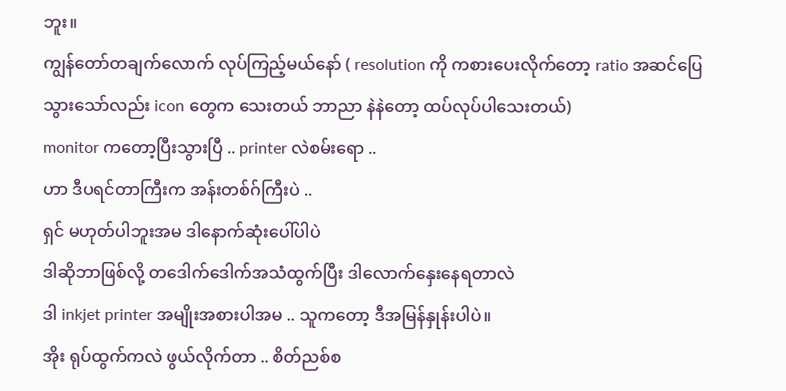ဘူး။
ကျွန်တော်တချက်လောက် လုပ်ကြည့်မယ်နော် ( resolution ကို ကစားပေးလိုက်တော့ ratio အဆင်ပြေသွားသော်လည်း icon တွေက သေးတယ် ဘာညာ နဲနဲတော့ ထပ်လုပ်ပါသေးတယ်)
monitor ကတော့ပြီးသွားပြီ .. printer လဲစမ်းရော ..
ဟာ ဒီပရင်တာကြီးက အန်းတစ်ဂ်ကြီးပဲ ..
ရှင် မဟုတ်ပါဘူးအမ ဒါနောက်ဆုံးပေါ်ပါပဲ
ဒါဆိုဘာဖြစ်လို့ တဒေါက်ဒေါက်အသံထွက်ပြီး ဒါလောက်နှေးနေရတာလဲ
ဒါ inkjet printer အမျိုးအစားပါအမ .. သူကတော့ ဒီအမြန်နှုန်းပါပဲ။
အိုး ရုပ်ထွက်ကလဲ ဖွယ်လိုက်တာ .. စိတ်ညစ်စ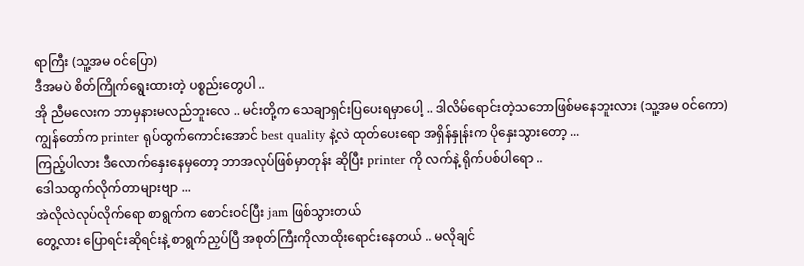ရာကြီး (သူ့အမ ၀င်ပြော)
ဒီအမပဲ စိတ်ကြိုက်ရွေးထားတဲ့ ပစ္စည်းတွေပါ ..
အို ညီမလေးက ဘာမှနားမလည်ဘူးလေ .. မင်းတို့က သေချာရှင်းပြပေးရမှာပေါ့ .. ဒါလိမ်ရောင်းတဲ့သဘောဖြစ်မနေဘူးလား (သူ့အမ ၀င်ကော)
ကျွန်တော်က printer ရုပ်ထွက်ကောင်းအောင် best quality နဲ့လဲ ထုတ်ပေးရော အရှိန်နှုန်းက ပိုနှေးသွားတော့ ...
ကြည့်ပါလား ဒီလောက်နှေးနေမှတော့ ဘာအလုပ်ဖြစ်မှာတုန်း ဆိုပြီး printer ကို လက်နဲ့ ရိုက်ပစ်ပါရော ..
ဒေါသထွက်လိုက်တာများဗျာ ...
အဲလိုလဲလုပ်လိုက်ရော စာရွက်က စောင်းဝင်ပြီး jam ဖြစ်သွားတယ်
တွေ့လား ပြောရင်းဆိုရင်းနဲ့ စာရွက်ညှပ်ပြီ အစုတ်ကြီးကိုလာထိုးရောင်းနေတယ် .. မလိုချင်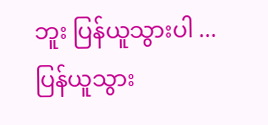ဘူး ပြန်ယူသွားပါ ...
ပြန်ယူသွား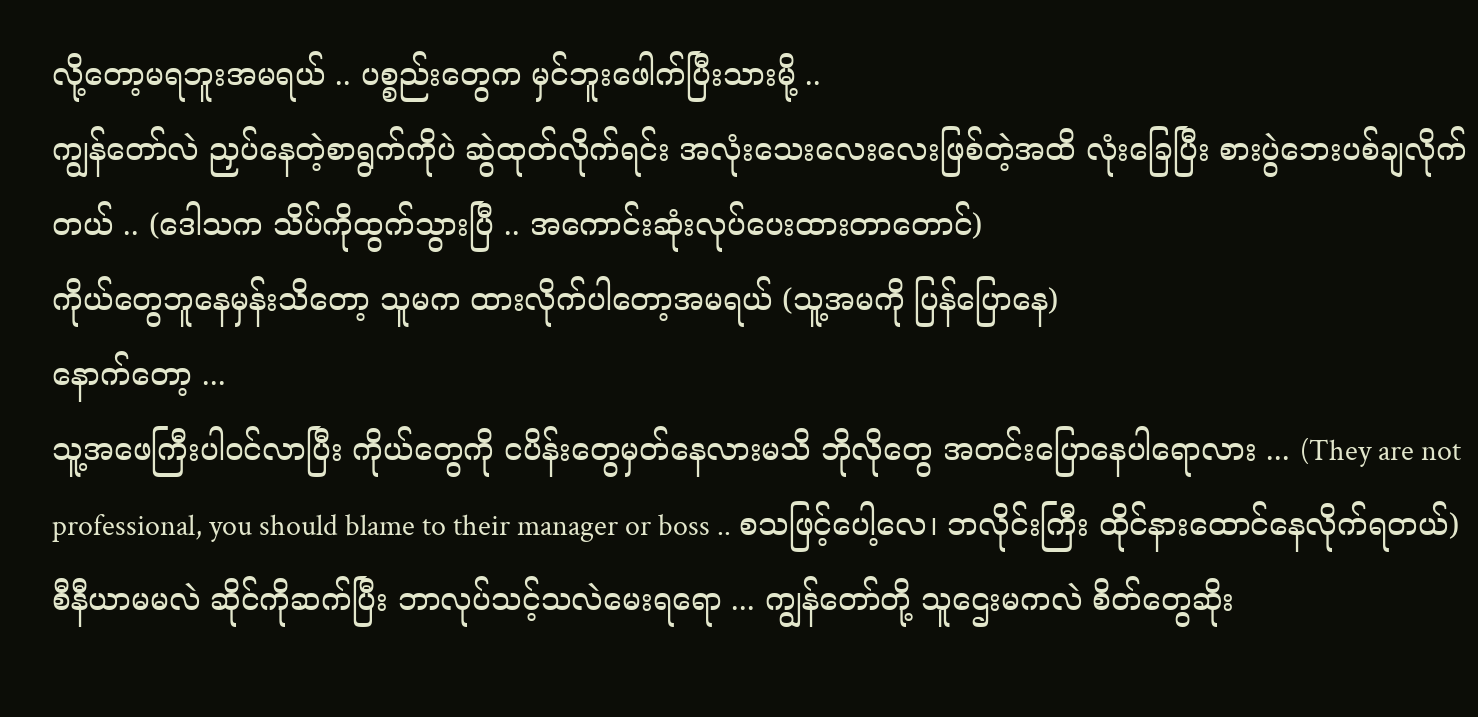လို့တော့မရဘူးအမရယ် .. ပစ္စည်းတွေက မှင်ဘူးဖေါက်ပြီးသားမို့ ..
ကျွန်တော်လဲ ညှပ်နေတဲ့စာရွက်ကိုပဲ ဆွဲထုတ်လိုက်ရင်း အလုံးသေးလေးလေးဖြစ်တဲ့အထိ လုံးခြေပြီး စားပွဲဘေးပစ်ချလိုက်တယ် .. (ဒေါသက သိပ်ကိုထွက်သွားပြီ .. အကောင်းဆုံးလုပ်ပေးထားတာတောင်)
ကိုယ်တွေဘူနေမှန်းသိတော့ သူမက ထားလိုက်ပါတော့အမရယ် (သူ့အမကို ပြန်ပြောနေ)
နောက်တော့ ...
သူ့အဖေကြီးပါ၀င်လာပြီး ကိုယ်တွေကို ငပိန်းတွေမှတ်နေလားမသိ ဘိုလိုတွေ အတင်းပြောနေပါရောလား ... (They are not professional, you should blame to their manager or boss .. စသဖြင့်ပေါ့လေ၊ ဘလိုင်းကြီး ထိုင်နားထောင်နေလိုက်ရတယ်)
စီနီယာမမလဲ ဆိုင်ကိုဆက်ပြီး ဘာလုပ်သင့်သလဲမေးရရော ... ကျွန်တော်တို့ သူဌေးမကလဲ စိတ်တွေဆိုး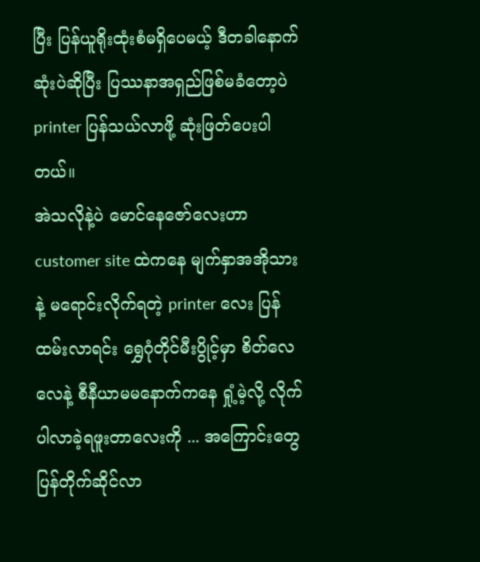ပြီး ပြန်ယူရိုးထုံးစံမရှိပေမယ့် ဒီတခါနောက်ဆုံးပဲဆိုပြီး ပြဿနာအရှည်ဖြစ်မခံတော့ပဲ printer ပြန်သယ်လာဖို့ ဆုံးဖြတ်ပေးပါတယ်။
အဲသလိုနဲ့ပဲ မောင်နေဇော်လေးဟာ customer site ထဲကနေ မျက်နှာအအိုသားနဲ့ မရောင်းလိုက်ရတဲ့ printer လေး ပြန်ထမ်းလာရင်း ရွှေဂုံတိုင်မီးပွိုင့်မှာ စိတ်လေလေနဲ့ စီနီယာမမနောက်ကနေ ရှုံ့မဲ့လို့ လိုက်ပါလာခဲ့ရဖူးတာလေးကို ... အကြောင်းတွေ ပြန်တိုက်ဆိုင်လာ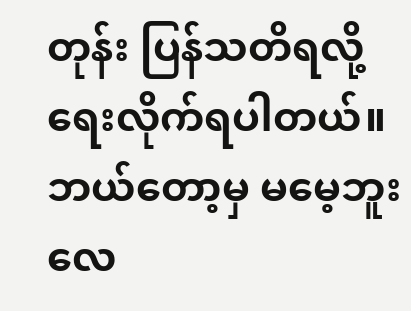တုန်း ပြန်သတိရလို့ ရေးလိုက်ရပါတယ်။
ဘယ်တော့မှ မမေ့ဘူးလေ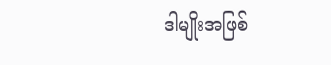ဒါမျိုးအဖြစ်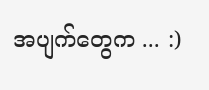အပျက်တွေက ... :)